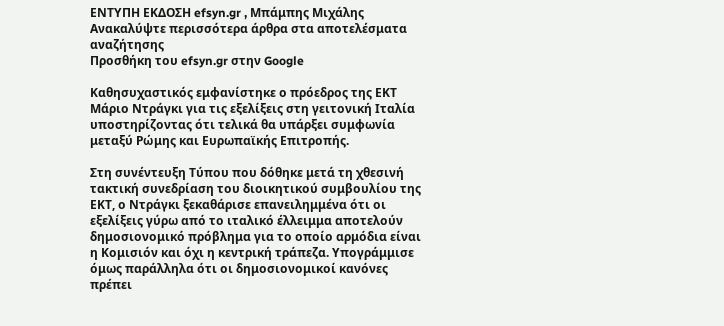ΕΝΤΥΠΗ ΕΚΔΟΣΗ efsyn.gr , Μπάμπης Μιχάλης
Ανακαλύψτε περισσότερα άρθρα στα αποτελέσματα αναζήτησης
Προσθήκη του efsyn.gr στην Google

Καθησυχαστικός εμφανίστηκε ο πρόεδρος της ΕΚΤ Μάριο Ντράγκι για τις εξελίξεις στη γειτονική Ιταλία υποστηρίζοντας ότι τελικά θα υπάρξει συμφωνία μεταξύ Ρώμης και Ευρωπαϊκής Επιτροπής.

Στη συνέντευξη Τύπου που δόθηκε μετά τη χθεσινή τακτική συνεδρίαση του διοικητικού συμβουλίου της ΕΚΤ, ο Ντράγκι ξεκαθάρισε επανειλημμένα ότι οι εξελίξεις γύρω από το ιταλικό έλλειμμα αποτελούν δημοσιονομικό πρόβλημα για το οποίο αρμόδια είναι η Κομισιόν και όχι η κεντρική τράπεζα. Υπογράμμισε όμως παράλληλα ότι οι δημοσιονομικοί κανόνες πρέπει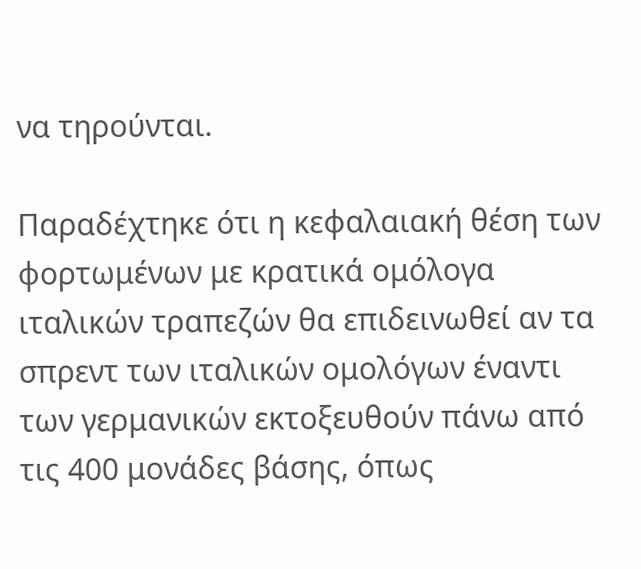να τηρούνται.

Παραδέχτηκε ότι η κεφαλαιακή θέση των φορτωμένων με κρατικά ομόλογα ιταλικών τραπεζών θα επιδεινωθεί αν τα σπρεντ των ιταλικών ομολόγων έναντι των γερμανικών εκτοξευθούν πάνω από τις 400 μονάδες βάσης, όπως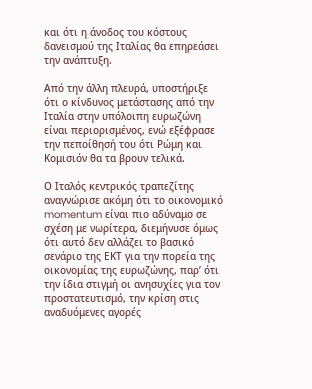και ότι η άνοδος του κόστους δανεισμού της Ιταλίας θα επηρεάσει την ανάπτυξη.

Από την άλλη πλευρά, υποστήριξε ότι ο κίνδυνος μετάστασης από την Ιταλία στην υπόλοιπη ευρωζώνη είναι περιορισμένος, ενώ εξέφρασε την πεποίθησή του ότι Ρώμη και Κομισιόν θα τα βρουν τελικά.

Ο Ιταλός κεντρικός τραπεζίτης αναγνώρισε ακόμη ότι το οικονομικό momentum είναι πιο αδύναμο σε σχέση με νωρίτερα, διεμήνυσε όμως ότι αυτό δεν αλλάζει το βασικό σενάριο της ΕΚΤ για την πορεία της οικονομίας της ευρωζώνης, παρ’ ότι την ίδια στιγμή οι ανησυχίες για τον προστατευτισμό, την κρίση στις αναδυόμενες αγορές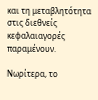και τη μεταβλητότητα στις διεθνείς κεφαλαιαγορές παραμένουν.

Νωρίτερα, το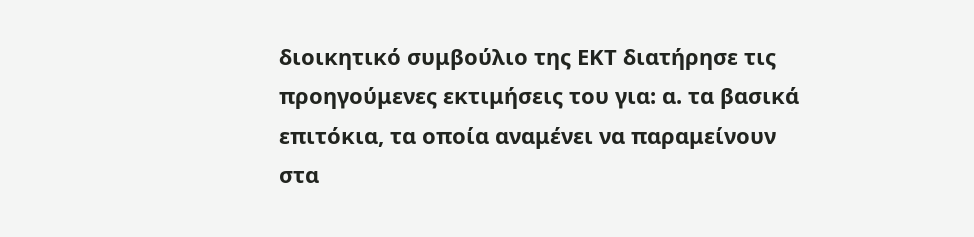διοικητικό συμβούλιο της ΕΚΤ διατήρησε τις προηγούμενες εκτιμήσεις του για: α. τα βασικά επιτόκια, τα οποία αναμένει να παραμείνουν στα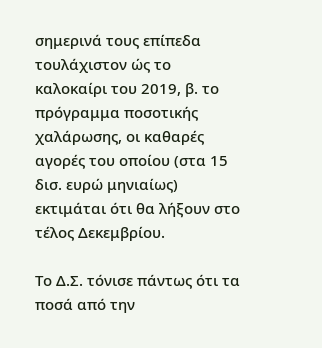σημερινά τους επίπεδα τουλάχιστον ώς το καλοκαίρι του 2019, β. το πρόγραμμα ποσοτικής χαλάρωσης, οι καθαρές αγορές του οποίου (στα 15 δισ. ευρώ μηνιαίως) εκτιμάται ότι θα λήξουν στο τέλος Δεκεμβρίου.

Το Δ.Σ. τόνισε πάντως ότι τα ποσά από την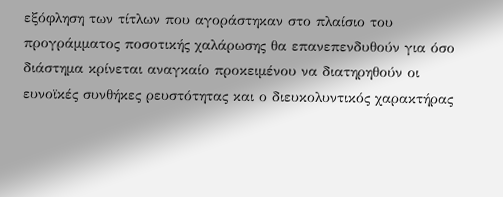εξόφληση των τίτλων που αγοράστηκαν στο πλαίσιο του προγράμματος ποσοτικής χαλάρωσης θα επανεπενδυθούν για όσο διάστημα κρίνεται αναγκαίο προκειμένου να διατηρηθούν οι ευνοϊκές συνθήκες ρευστότητας και ο διευκολυντικός χαρακτήρας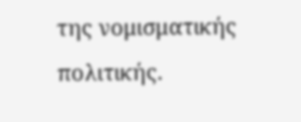της νομισματικής πολιτικής.